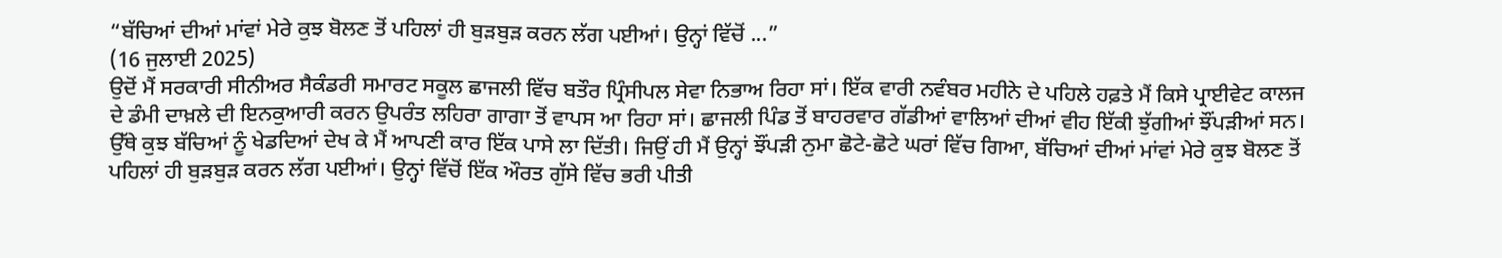“ਬੱਚਿਆਂ ਦੀਆਂ ਮਾਂਵਾਂ ਮੇਰੇ ਕੁਝ ਬੋਲਣ ਤੋਂ ਪਹਿਲਾਂ ਹੀ ਬੁੜਬੁੜ ਕਰਨ ਲੱਗ ਪਈਆਂ। ਉਨ੍ਹਾਂ ਵਿੱਚੋਂ ...”
(16 ਜੁਲਾਈ 2025)
ਉਦੋਂ ਮੈਂ ਸਰਕਾਰੀ ਸੀਨੀਅਰ ਸੈਕੰਡਰੀ ਸਮਾਰਟ ਸਕੂਲ ਛਾਜਲੀ ਵਿੱਚ ਬਤੌਰ ਪ੍ਰਿੰਸੀਪਲ ਸੇਵਾ ਨਿਭਾਅ ਰਿਹਾ ਸਾਂ। ਇੱਕ ਵਾਰੀ ਨਵੰਬਰ ਮਹੀਨੇ ਦੇ ਪਹਿਲੇ ਹਫ਼ਤੇ ਮੈਂ ਕਿਸੇ ਪ੍ਰਾਈਵੇਟ ਕਾਲਜ ਦੇ ਡੰਮੀ ਦਾਖ਼ਲੇ ਦੀ ਇਨਕੁਆਰੀ ਕਰਨ ਉਪਰੰਤ ਲਹਿਰਾ ਗਾਗਾ ਤੋਂ ਵਾਪਸ ਆ ਰਿਹਾ ਸਾਂ। ਛਾਜਲੀ ਪਿੰਡ ਤੋਂ ਬਾਹਰਵਾਰ ਗੱਡੀਆਂ ਵਾਲਿਆਂ ਦੀਆਂ ਵੀਹ ਇੱਕੀ ਝੁੱਗੀਆਂ ਝੌਂਪੜੀਆਂ ਸਨ। ਉੱਥੇ ਕੁਝ ਬੱਚਿਆਂ ਨੂੰ ਖੇਡਦਿਆਂ ਦੇਖ ਕੇ ਮੈਂ ਆਪਣੀ ਕਾਰ ਇੱਕ ਪਾਸੇ ਲਾ ਦਿੱਤੀ। ਜਿਉਂ ਹੀ ਮੈਂ ਉਨ੍ਹਾਂ ਝੌਂਪੜੀ ਨੁਮਾ ਛੋਟੇ-ਛੋਟੇ ਘਰਾਂ ਵਿੱਚ ਗਿਆ, ਬੱਚਿਆਂ ਦੀਆਂ ਮਾਂਵਾਂ ਮੇਰੇ ਕੁਝ ਬੋਲਣ ਤੋਂ ਪਹਿਲਾਂ ਹੀ ਬੁੜਬੁੜ ਕਰਨ ਲੱਗ ਪਈਆਂ। ਉਨ੍ਹਾਂ ਵਿੱਚੋਂ ਇੱਕ ਔਰਤ ਗੁੱਸੇ ਵਿੱਚ ਭਰੀ ਪੀਤੀ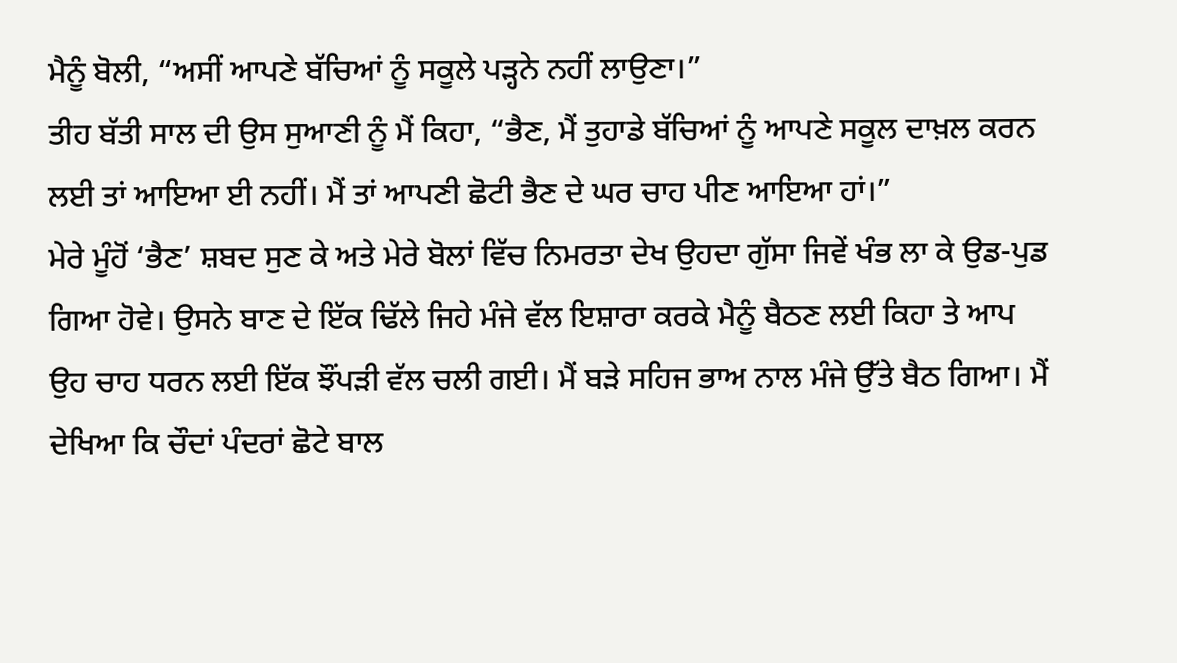ਮੈਨੂੰ ਬੋਲੀ, “ਅਸੀਂ ਆਪਣੇ ਬੱਚਿਆਂ ਨੂੰ ਸਕੂਲੇ ਪੜ੍ਹਨੇ ਨਹੀਂ ਲਾਉਣਾ।”
ਤੀਹ ਬੱਤੀ ਸਾਲ ਦੀ ਉਸ ਸੁਆਣੀ ਨੂੰ ਮੈਂ ਕਿਹਾ, “ਭੈਣ, ਮੈਂ ਤੁਹਾਡੇ ਬੱਚਿਆਂ ਨੂੰ ਆਪਣੇ ਸਕੂਲ ਦਾਖ਼ਲ ਕਰਨ ਲਈ ਤਾਂ ਆਇਆ ਈ ਨਹੀਂ। ਮੈਂ ਤਾਂ ਆਪਣੀ ਛੋਟੀ ਭੈਣ ਦੇ ਘਰ ਚਾਹ ਪੀਣ ਆਇਆ ਹਾਂ।”
ਮੇਰੇ ਮੂੰਹੋਂ ‘ਭੈਣ’ ਸ਼ਬਦ ਸੁਣ ਕੇ ਅਤੇ ਮੇਰੇ ਬੋਲਾਂ ਵਿੱਚ ਨਿਮਰਤਾ ਦੇਖ ਉਹਦਾ ਗੁੱਸਾ ਜਿਵੇਂ ਖੰਭ ਲਾ ਕੇ ਉਡ-ਪੁਡ ਗਿਆ ਹੋਵੇ। ਉਸਨੇ ਬਾਣ ਦੇ ਇੱਕ ਢਿੱਲੇ ਜਿਹੇ ਮੰਜੇ ਵੱਲ ਇਸ਼ਾਰਾ ਕਰਕੇ ਮੈਨੂੰ ਬੈਠਣ ਲਈ ਕਿਹਾ ਤੇ ਆਪ ਉਹ ਚਾਹ ਧਰਨ ਲਈ ਇੱਕ ਝੌਂਪੜੀ ਵੱਲ ਚਲੀ ਗਈ। ਮੈਂ ਬੜੇ ਸਹਿਜ ਭਾਅ ਨਾਲ ਮੰਜੇ ਉੱਤੇ ਬੈਠ ਗਿਆ। ਮੈਂ ਦੇਖਿਆ ਕਿ ਚੌਦਾਂ ਪੰਦਰਾਂ ਛੋਟੇ ਬਾਲ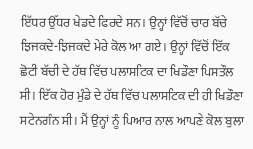ਇੱਧਰ ਉੱਧਰ ਖੇਡਦੇ ਫਿਰਦੇ ਸਨ। ਉਨ੍ਹਾਂ ਵਿੱਚੋਂ ਚਾਰ ਬੱਚੇ ਝਿਜਕਦੇ-ਝਿਜਕਦੇ ਮੇਰੇ ਕੋਲ ਆ ਗਏ। ਉਨ੍ਹਾਂ ਵਿੱਚੋਂ ਇੱਕ ਛੋਟੀ ਬੱਚੀ ਦੇ ਹੱਥ ਵਿੱਚ ਪਲਾਸਟਿਕ ਦਾ ਖਿਡੌਣਾ ਪਿਸਤੌਲ ਸੀ। ਇੱਕ ਹੋਰ ਮੁੰਡੇ ਦੇ ਹੱਥ ਵਿੱਚ ਪਲਾਸਟਿਕ ਦੀ ਹੀ ਖਿਡੌਣਾ ਸਟੇਨਗੰਨ ਸੀ। ਮੈਂ ਉਨ੍ਹਾਂ ਨੂੰ ਪਿਆਰ ਨਾਲ ਆਪਣੇ ਕੋਲ ਬੁਲਾ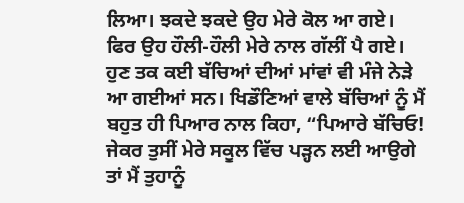ਲਿਆ। ਝਕਦੇ ਝਕਦੇ ਉਹ ਮੇਰੇ ਕੋਲ ਆ ਗਏ। ਫਿਰ ਉਹ ਹੌਲੀ-ਹੌਲੀ ਮੇਰੇ ਨਾਲ ਗੱਲੀਂ ਪੈ ਗਏ।
ਹੁਣ ਤਕ ਕਈ ਬੱਚਿਆਂ ਦੀਆਂ ਮਾਂਵਾਂ ਵੀ ਮੰਜੇ ਨੇੜੇ ਆ ਗਈਆਂ ਸਨ। ਖਿਡੌਣਿਆਂ ਵਾਲੇ ਬੱਚਿਆਂ ਨੂੰ ਮੈਂ ਬਹੁਤ ਹੀ ਪਿਆਰ ਨਾਲ ਕਿਹਾ, “ਪਿਆਰੇ ਬੱਚਿਓ! ਜੇਕਰ ਤੁਸੀਂ ਮੇਰੇ ਸਕੂਲ ਵਿੱਚ ਪੜ੍ਹਨ ਲਈ ਆਉਗੇ ਤਾਂ ਮੈਂ ਤੁਹਾਨੂੰ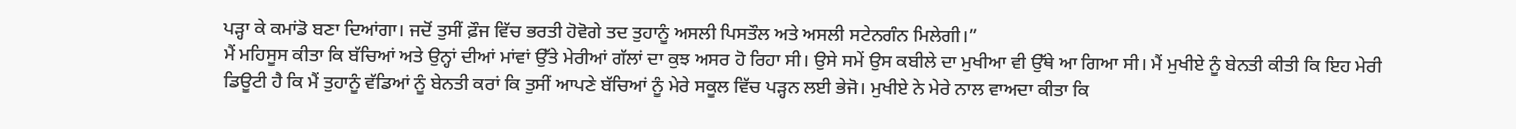ਪੜ੍ਹਾ ਕੇ ਕਮਾਂਡੋ ਬਣਾ ਦਿਆਂਗਾ। ਜਦੋਂ ਤੁਸੀਂ ਫ਼ੌਜ ਵਿੱਚ ਭਰਤੀ ਹੋਵੋਗੇ ਤਦ ਤੁਹਾਨੂੰ ਅਸਲੀ ਪਿਸਤੌਲ ਅਤੇ ਅਸਲੀ ਸਟੇਨਗੰਨ ਮਿਲੇਗੀ।”
ਮੈਂ ਮਹਿਸੂਸ ਕੀਤਾ ਕਿ ਬੱਚਿਆਂ ਅਤੇ ਉਨ੍ਹਾਂ ਦੀਆਂ ਮਾਂਵਾਂ ਉੱਤੇ ਮੇਰੀਆਂ ਗੱਲਾਂ ਦਾ ਕੁਝ ਅਸਰ ਹੋ ਰਿਹਾ ਸੀ। ਉਸੇ ਸਮੇਂ ਉਸ ਕਬੀਲੇ ਦਾ ਮੁਖੀਆ ਵੀ ਉੱਥੇ ਆ ਗਿਆ ਸੀ। ਮੈਂ ਮੁਖੀਏ ਨੂੰ ਬੇਨਤੀ ਕੀਤੀ ਕਿ ਇਹ ਮੇਰੀ ਡਿਊਟੀ ਹੈ ਕਿ ਮੈਂ ਤੁਹਾਨੂੰ ਵੱਡਿਆਂ ਨੂੰ ਬੇਨਤੀ ਕਰਾਂ ਕਿ ਤੁਸੀਂ ਆਪਣੇ ਬੱਚਿਆਂ ਨੂੰ ਮੇਰੇ ਸਕੂਲ ਵਿੱਚ ਪੜ੍ਹਨ ਲਈ ਭੇਜੋ। ਮੁਖੀਏ ਨੇ ਮੇਰੇ ਨਾਲ ਵਾਅਦਾ ਕੀਤਾ ਕਿ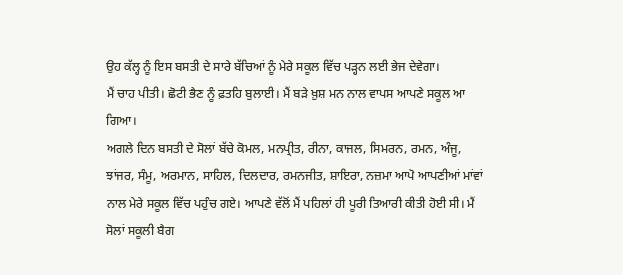ਉਹ ਕੱਲ੍ਹ ਨੂੰ ਇਸ ਬਸਤੀ ਦੇ ਸਾਰੇ ਬੱਚਿਆਂ ਨੂੰ ਮੇਰੇ ਸਕੂਲ ਵਿੱਚ ਪੜ੍ਹਨ ਲਈ ਭੇਜ ਦੇਵੇਗਾ।
ਮੈਂ ਚਾਹ ਪੀਤੀ। ਛੋਟੀ ਭੈਣ ਨੂੰ ਫ਼ਤਹਿ ਬੁਲਾਈ। ਮੈਂ ਬੜੇ ਖ਼ੁਸ਼ ਮਨ ਨਾਲ ਵਾਪਸ ਆਪਣੇ ਸਕੂਲ ਆ ਗਿਆ।
ਅਗਲੇ ਦਿਨ ਬਸਤੀ ਦੇ ਸੋਲਾਂ ਬੱਚੇ ਕੋਮਲ, ਮਨਪ੍ਰੀਤ, ਰੀਨਾ, ਕਾਜਲ, ਸਿਮਰਨ, ਰਮਨ, ਅੰਜੂ, ਝਾਂਜਰ, ਸੰਮੂ, ਅਰਮਾਨ, ਸਾਹਿਲ, ਦਿਲਦਾਰ, ਰਮਨਜੀਤ, ਸ਼ਾਇਰਾ, ਨਜ਼ਮਾ ਆਪੋ ਆਪਣੀਆਂ ਮਾਂਵਾਂ ਨਾਲ ਮੇਰੇ ਸਕੂਲ ਵਿੱਚ ਪਹੁੰਚ ਗਏ। ਆਪਣੇ ਵੱਲੋਂ ਮੈਂ ਪਹਿਲਾਂ ਹੀ ਪੂਰੀ ਤਿਆਰੀ ਕੀਤੀ ਹੋਈ ਸੀ। ਮੈਂ ਸੋਲਾਂ ਸਕੂਲੀ ਬੈਗ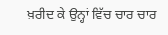ਖ਼ਰੀਦ ਕੇ ਉਨ੍ਹਾਂ ਵਿੱਚ ਚਾਰ ਚਾਰ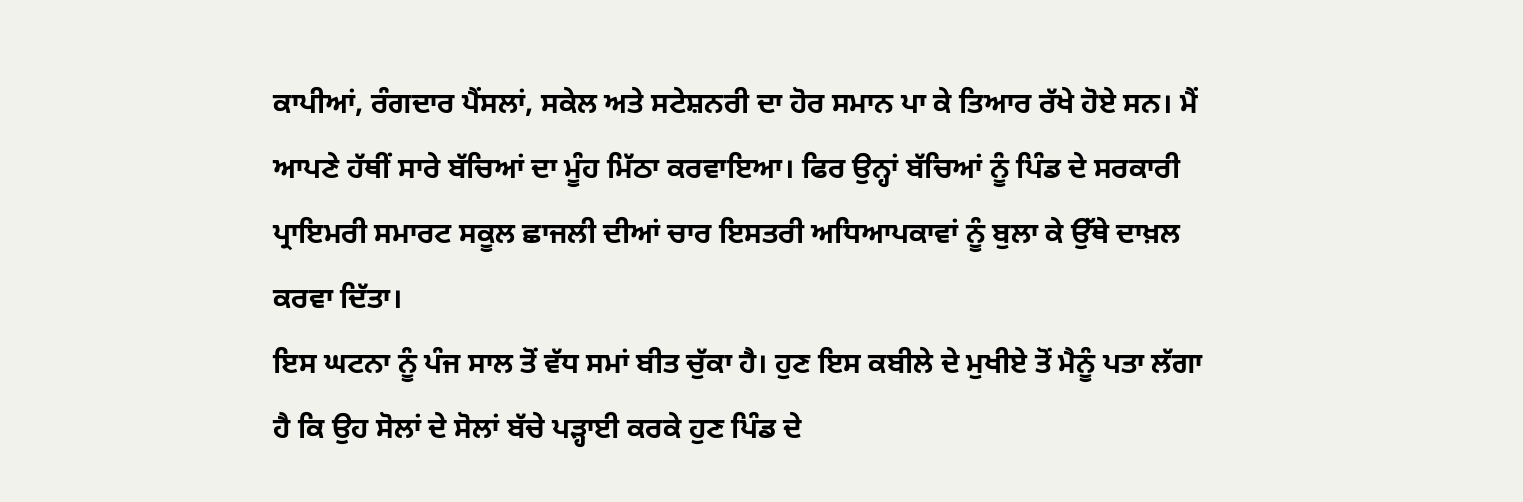ਕਾਪੀਆਂ, ਰੰਗਦਾਰ ਪੈਂਸਲਾਂ, ਸਕੇਲ ਅਤੇ ਸਟੇਸ਼ਨਰੀ ਦਾ ਹੋਰ ਸਮਾਨ ਪਾ ਕੇ ਤਿਆਰ ਰੱਖੇ ਹੋਏ ਸਨ। ਮੈਂ ਆਪਣੇ ਹੱਥੀਂ ਸਾਰੇ ਬੱਚਿਆਂ ਦਾ ਮੂੰਹ ਮਿੱਠਾ ਕਰਵਾਇਆ। ਫਿਰ ਉਨ੍ਹਾਂ ਬੱਚਿਆਂ ਨੂੰ ਪਿੰਡ ਦੇ ਸਰਕਾਰੀ ਪ੍ਰਾਇਮਰੀ ਸਮਾਰਟ ਸਕੂਲ ਛਾਜਲੀ ਦੀਆਂ ਚਾਰ ਇਸਤਰੀ ਅਧਿਆਪਕਾਵਾਂ ਨੂੰ ਬੁਲਾ ਕੇ ਉੱਥੇ ਦਾਖ਼ਲ ਕਰਵਾ ਦਿੱਤਾ।
ਇਸ ਘਟਨਾ ਨੂੰ ਪੰਜ ਸਾਲ ਤੋਂ ਵੱਧ ਸਮਾਂ ਬੀਤ ਚੁੱਕਾ ਹੈ। ਹੁਣ ਇਸ ਕਬੀਲੇ ਦੇ ਮੁਖੀਏ ਤੋਂ ਮੈਨੂੰ ਪਤਾ ਲੱਗਾ ਹੈ ਕਿ ਉਹ ਸੋਲਾਂ ਦੇ ਸੋਲਾਂ ਬੱਚੇ ਪੜ੍ਹਾਈ ਕਰਕੇ ਹੁਣ ਪਿੰਡ ਦੇ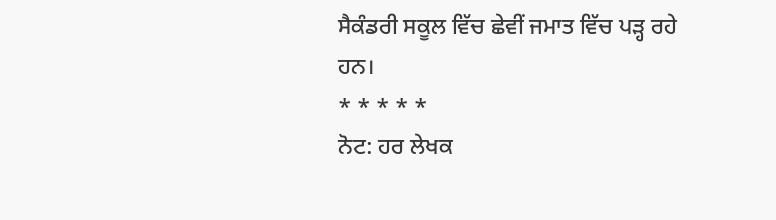ਸੈਕੰਡਰੀ ਸਕੂਲ ਵਿੱਚ ਛੇਵੀਂ ਜਮਾਤ ਵਿੱਚ ਪੜ੍ਹ ਰਹੇ ਹਨ।
* * * * *
ਨੋਟ: ਹਰ ਲੇਖਕ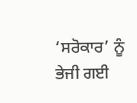‘ਸਰੋਕਾਰ’ ਨੂੰ ਭੇਜੀ ਗਈ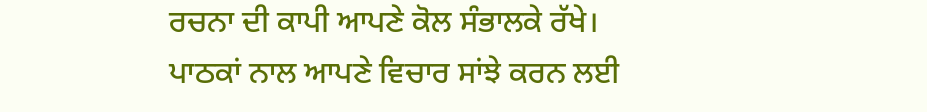ਰਚਨਾ ਦੀ ਕਾਪੀ ਆਪਣੇ ਕੋਲ ਸੰਭਾਲਕੇ ਰੱਖੇ।
ਪਾਠਕਾਂ ਨਾਲ ਆਪਣੇ ਵਿਚਾਰ ਸਾਂਝੇ ਕਰਨ ਲਈ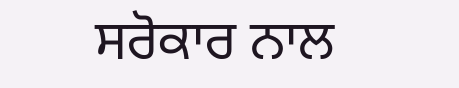ਸਰੋਕਾਰ ਨਾਲ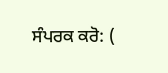ਸੰਪਰਕ ਕਰੋ: (